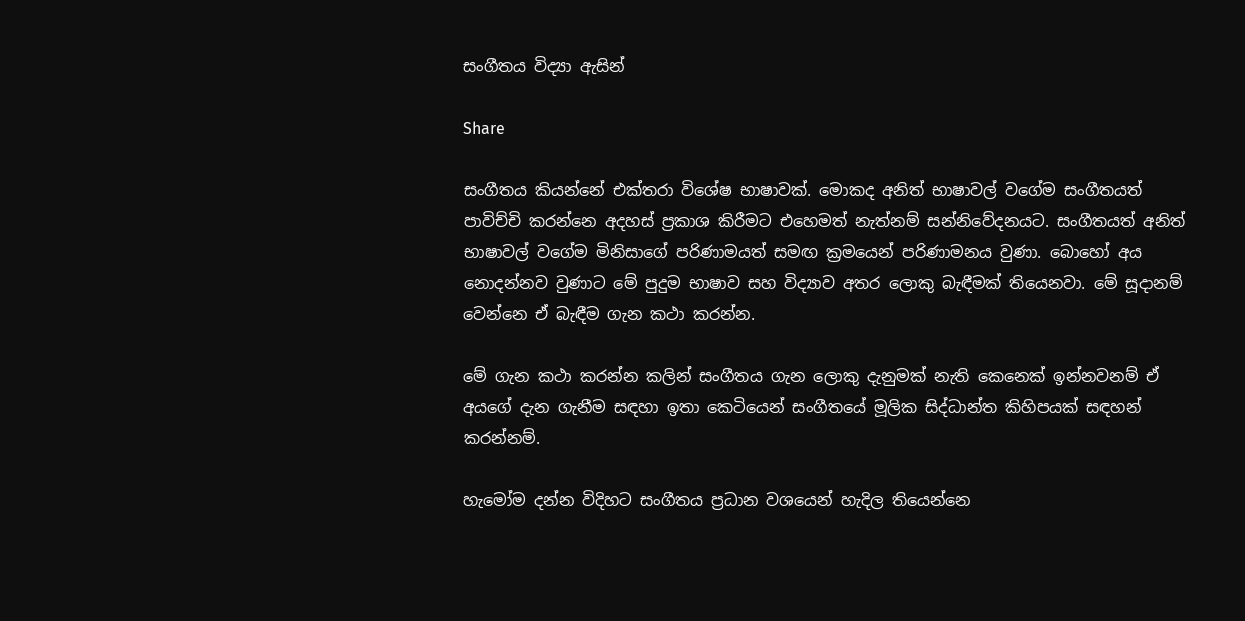සංගීතය විද්‍යා ඇසින්

Share

සංගීතය කියන්නේ එක්තරා විශේෂ භාෂාවක්. මොකද අනිත් භාෂාවල් වගේම සංගීතයත් පාවිච්චි කරන්නෙ අදහස් ප්‍රකාශ කිරීමට එහෙමත් නැත්නම් සන්නිවේදනයට. සංගීතයත් අනිත් භාෂාවල් වගේම මිනිසාගේ පරිණාමයත් සමඟ ක්‍රමයෙන් පරිණාමනය වුණා. බොහෝ අය නොදන්නව වුණාට මේ පුදුම භාෂාව සහ විද්‍යාව අතර ලොකු බැඳීමක් තියෙනවා. මේ සූදානම් වෙන්නෙ ඒ බැඳීම ගැන කථා කරන්න.

මේ ගැන කථා කරන්න කලින් සංගීතය ගැන ලොකු දැනුමක් නැති කෙනෙක් ඉන්නවනම් ඒ අයගේ දැන ගැනීම සඳහා ඉතා කෙටියෙන් සංගීතයේ මූලික සිද්ධාන්ත කිහිපයක් සඳහන් කරන්නම්.

හැමෝම දන්න විදිහට සංගීතය ප්‍රධාන වශයෙන් හැදිල තියෙන්නෙ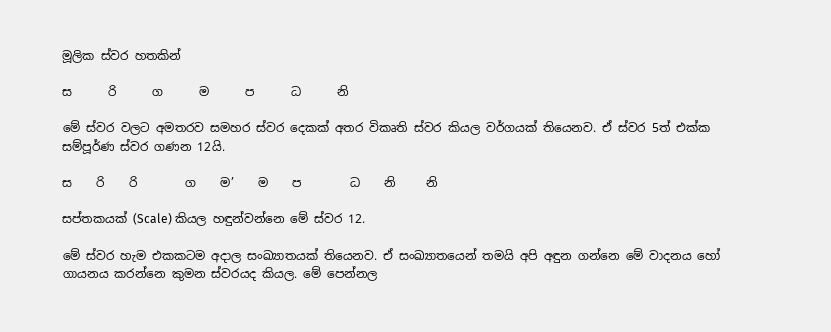මූලික ස්වර හතකින්

ස      රි      ග      ම      ප      ධ      නි

මේ ස්වර වලට අමතරව සමහර ස්වර දෙකක් අතර විකෘති ස්වර කියල වර්ගයක් තියෙනව. ඒ ස්වර 5ත් එක්ක සම්පූර්ණ ස්වර ගණන 12යි.

ස    රි    රි        ග    ම’    ම    ප        ධ    නි     නි

සප්තකයක් (Scale) කියල හඳුන්වන්නෙ මේ ස්වර 12.

මේ ස්වර හැම එකකටම අදාල සංඛ්‍යාතයක් තියෙනව. ඒ සංඛ්‍යාතයෙන් තමයි අපි අඳුන ගන්නෙ මේ වාදනය හෝ ගායනය කරන්නෙ කුමන ස්වරයද කියල. මේ පෙන්නල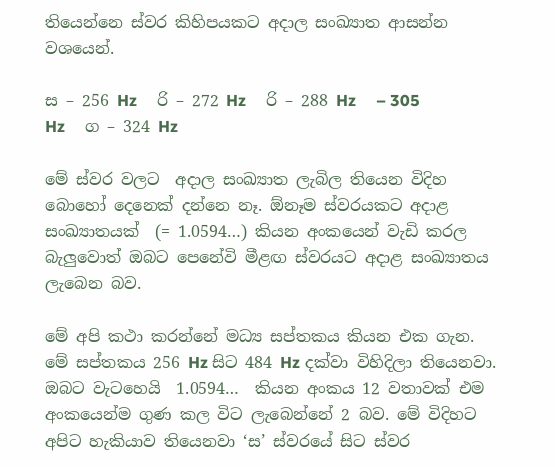තියෙන්නෙ ස්වර කිහිපයකට අදාල සංඛ්‍යාත ආසන්න වශයෙන්.

ස – 256 Hz     රි – 272 Hz     රි – 288 Hz     – 305 Hz     ග – 324 Hz

මේ ස්වර වලට  අදාල සංඛ්‍යාත ලැබිල තියෙන විදිහ බොහෝ දෙනෙක් දන්නෙ නෑ. ඕනෑම ස්වරයකට අදාළ සංඛ්‍යාතයක්  (= 1.0594…) කියන අංකයෙන් වැඩි කරල බැලුවොත් ඔබට පෙනේවි මීළඟ ස්වරයට අදාළ සංඛ්‍යාතය ලැබෙන බව.

මේ අපි කථා කරන්නේ මධ්‍ය සප්තකය කියන එක ගැන. මේ සප්තකය 256 Hz සිට 484 Hz දක්වා විහිදිලා තියෙනවා. ඔබට වැටහෙයි  1.0594…  කියන අංකය 12 වතාවක් එම අංකයෙන්ම ගුණ කල විට ලැබෙන්නේ 2 බව. මේ විදිහට අපිට හැකියාව තියෙනවා ‘ස’ ස්වරයේ සිට ස්වර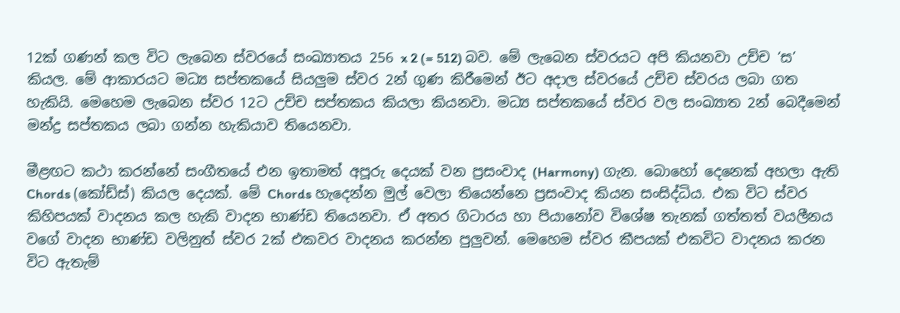12ක් ගණන් කල විට ලැබෙන ස්වරයේ සංඛ්‍යාතය 256 x 2 (= 512) බව. මේ ලැබෙන ස්වරයට අපි කියනවා උච්ච ‘ස’ කියල. මේ ආකාරයට මධ්‍ය සප්තකයේ සියලුම ස්වර 2න් ගුණ කිරීමෙන් ඊට අදාල ස්වරයේ උච්ච ස්වරය ලබා ගත හැකියි. මෙහෙම ලැබෙන ස්වර 12ට උච්ච සප්තකය කියලා කියනවා. මධ්‍ය සප්තකයේ ස්වර වල සංඛ්‍යාත 2න් බෙදීමෙන් මන්ද්‍ර සප්තකය ලබා ගන්න හැකියාව තියෙනවා.

මීළඟට කථා කරන්නේ සංගීතයේ එන ඉතාමත් අපූරු දෙයක් වන ප්‍රසංවාද (Harmony) ගැන. බොහෝ දෙනෙක් අහලා ඇති Chords (කෝඩ්ස්) කියල දෙයක්. මේ Chords හැදෙන්න මුල් වෙලා තියෙන්නෙ ප්‍රසංවාද කියන සංසිද්ධිය. එක විට ස්වර කිහිපයක් වාදනය කල හැකි වාදන භාණ්ඩ තියෙනවා. ඒ අතර ගිටාරය හා පියානෝව විශේෂ තැනක් ගත්තත් වයලීනය වගේ වාදන භාණ්ඩ වලිනුත් ස්වර 2ක් එකවර වාදනය කරන්න පුලුවන්. මෙහෙම ස්වර කීපයක් එකවිට වාදනය කරන විට ඇතැම්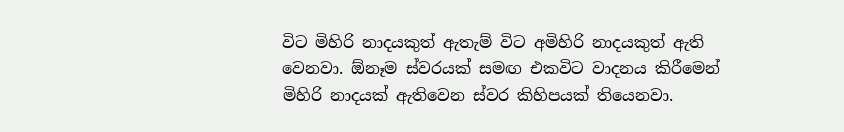විට මිහිරි නාදයකුත් ඇතැම් විට අමිහිරි නාදයකුත් ඇති වෙනවා. ඕනෑම ස්වරයක් සමඟ එකවිට වාදනය කිරීමෙන් මිහිරි නාදයක් ඇතිවෙන ස්වර කිහිපයක් තියෙනවා.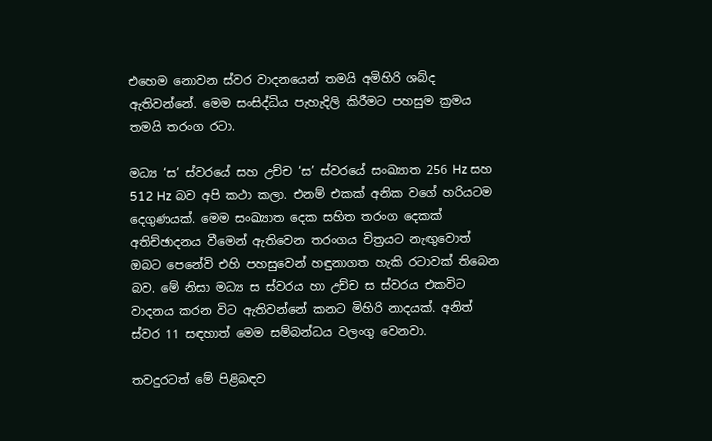එහෙම නොවන ස්වර වාදනයෙන් තමයි අමිහිරි ශබ්ද ඇතිවන්නේ. මෙම සංසිද්ධිය පැහැදිලි කිරීමට පහසුම ක්‍රමය තමයි තරංග රටා.

මධ්‍ය ‘ස’ ස්වරයේ සහ උච්ච ‘ස’ ස්වරයේ සංඛ්‍යාත 256 Hz සහ 512 Hz බව අපි කථා කලා. එනම් එකක් අනික වගේ හරියටම දෙගුණයක්. මෙම සංඛ්‍යාත දෙක සහිත තරංග දෙකක් අතිච්ඡාදනය වීමෙන් ඇතිවෙන තරංගය චිත්‍රයට නැඟුවොත් ඔබට පෙනේවි එහි පහසුවෙන් හඳුනාගත හැකි රටාවක් තිබෙන බව. මේ නිසා මධ්‍ය ස ස්වරය හා උච්ච ස ස්වරය එකවිට වාදනය කරන විට ඇතිවන්නේ කනට මිහිරි නාදයක්. අනිත් ස්වර 11 සඳහාත් මෙම සම්බන්ධය වලංගු වෙනවා.

තවදුරටත් මේ පිළිබඳව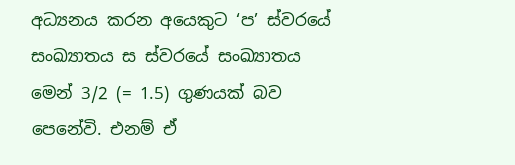අධ්‍යනය කරන අයෙකුට ‘ප’ ස්වරයේ සංඛ්‍යාතය ස ස්වරයේ සංඛ්‍යාතය මෙන් 3/2 (= 1.5) ගුණයක් බව පෙනේවි. එනම් ඒ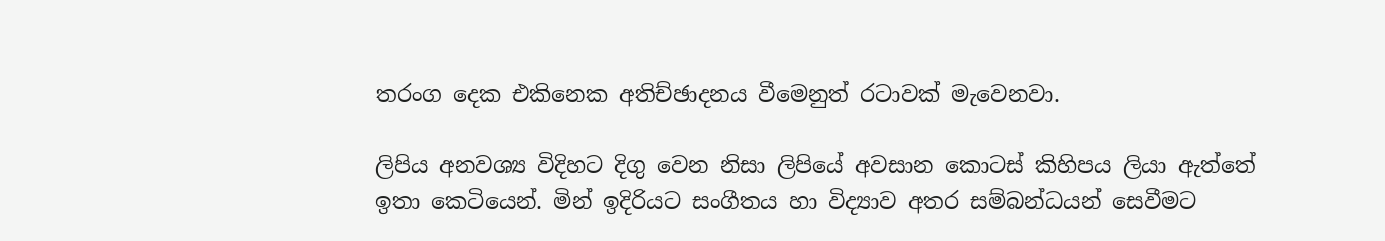තරංග දෙක එකිනෙක අතිච්ඡාදනය වීමෙනුත් රටාවක් මැවෙනවා.

ලිපිය අනවශ්‍ය විදිහට දිගු වෙන නිසා ලිපියේ අවසාන කොටස් කිහිපය ලියා ඇත්තේ ඉතා කෙටියෙන්. මින් ඉදිරියට සංගීතය හා විද්‍යාව අතර සම්බන්ධයන් සෙවීමට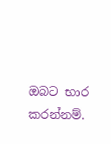ඔබට භාර කරන්නම්.